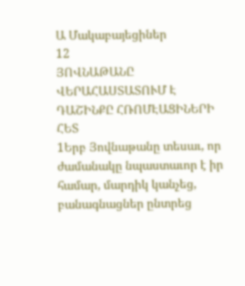Ա Մակաբայեցիներ
12
ՅՈՎՆԱԹԱՆԸ ՎԵՐԱՀԱՍՏԱՏՈՒՄ Է
ԴԱՇԻՆՔԸ ՀՌՈՄԷԱՑԻՆԵՐԻ ՀԵՏ
1Երբ Յովնաթանը տեսաւ, որ ժամանակը նպաստաւոր է իր համար, մարդիկ կանչեց, բանագնացներ ընտրեց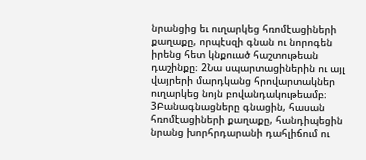նրանցից եւ ուղարկեց հռոմէացիների քաղաքը, որպէսզի գնան ու նորոգեն իրենց հետ կնքուած հաշտութեան դաշինքը։ 2Նա սպարտացիներին ու այլ վայրերի մարդկանց հրովարտակներ ուղարկեց նոյն բովանդակութեամբ։ 3Բանագնացները գնացին, հասան հռոմէացիների քաղաքը, հանդիպեցին նրանց խորհրդարանի դահլիճում ու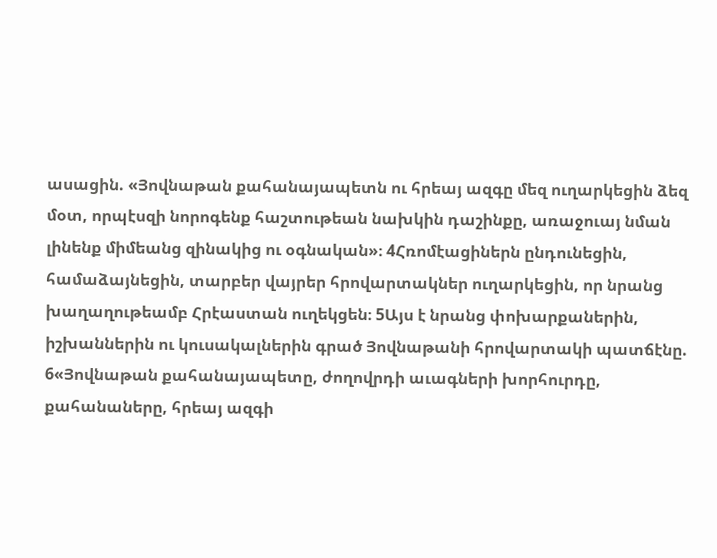ասացին. «Յովնաթան քահանայապետն ու հրեայ ազգը մեզ ուղարկեցին ձեզ մօտ, որպէսզի նորոգենք հաշտութեան նախկին դաշինքը, առաջուայ նման լինենք միմեանց զինակից ու օգնական»։ 4Հռոմէացիներն ընդունեցին, համաձայնեցին, տարբեր վայրեր հրովարտակներ ուղարկեցին, որ նրանց խաղաղութեամբ Հրէաստան ուղեկցեն։ 5Այս է նրանց փոխարքաներին, իշխաններին ու կուսակալներին գրած Յովնաթանի հրովարտակի պատճէնը.
6«Յովնաթան քահանայապետը, ժողովրդի աւագների խորհուրդը, քահանաները, հրեայ ազգի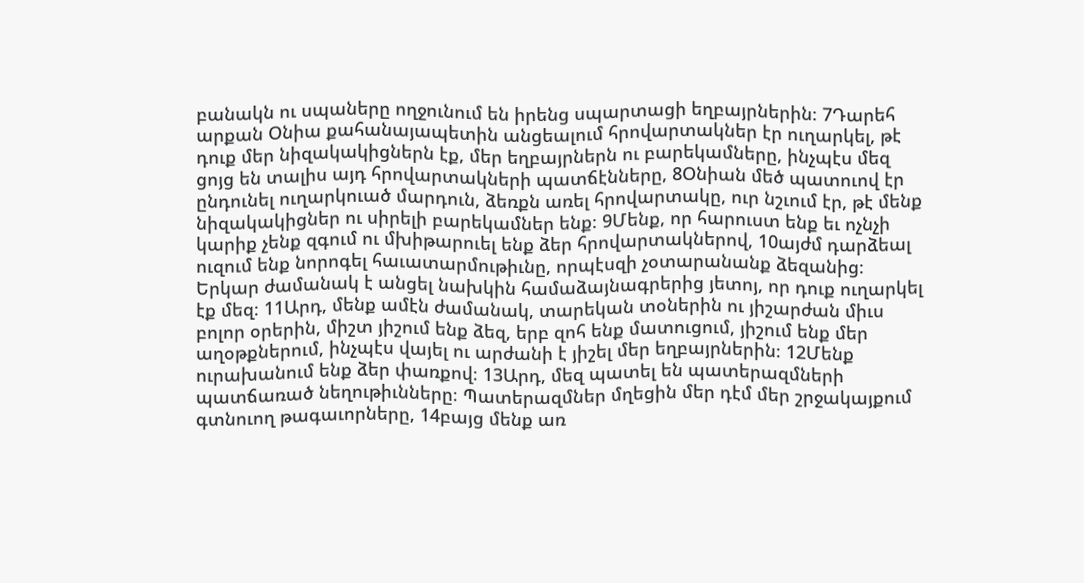բանակն ու սպաները ողջունում են իրենց սպարտացի եղբայրներին։ 7Դարեհ արքան Օնիա քահանայապետին անցեալում հրովարտակներ էր ուղարկել, թէ դուք մեր նիզակակիցներն էք, մեր եղբայրներն ու բարեկամները, ինչպէս մեզ ցոյց են տալիս այդ հրովարտակների պատճէնները, 8Օնիան մեծ պատուով էր ընդունել ուղարկուած մարդուն, ձեռքն առել հրովարտակը, ուր նշւում էր, թէ մենք նիզակակիցներ ու սիրելի բարեկամներ ենք։ 9Մենք, որ հարուստ ենք եւ ոչնչի կարիք չենք զգում ու մխիթարուել ենք ձեր հրովարտակներով, 10այժմ դարձեալ ուզում ենք նորոգել հաւատարմութիւնը, որպէսզի չօտարանանք ձեզանից։ Երկար ժամանակ է անցել նախկին համաձայնագրերից յետոյ, որ դուք ուղարկել էք մեզ։ 11Արդ, մենք ամէն ժամանակ, տարեկան տօներին ու յիշարժան միւս բոլոր օրերին, միշտ յիշում ենք ձեզ, երբ զոհ ենք մատուցում, յիշում ենք մեր աղօթքներում, ինչպէս վայել ու արժանի է յիշել մեր եղբայրներին։ 12Մենք ուրախանում ենք ձեր փառքով։ 13Արդ, մեզ պատել են պատերազմների պատճառած նեղութիւնները։ Պատերազմներ մղեցին մեր դէմ մեր շրջակայքում գտնուող թագաւորները, 14բայց մենք առ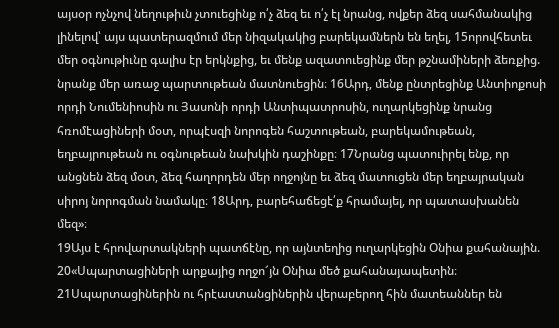այսօր ոչնչով նեղութիւն չտուեցինք ո՛չ ձեզ եւ ո՛չ էլ նրանց, ովքեր ձեզ սահմանակից լինելով՝ այս պատերազմում մեր նիզակակից բարեկամներն են եղել, 15որովհետեւ մեր օգնութիւնը գալիս էր երկնքից, եւ մենք ազատուեցինք մեր թշնամիների ձեռքից. նրանք մեր առաջ պարտութեան մատնուեցին։ 16Արդ, մենք ընտրեցինք Անտիոքոսի որդի Նումենիոսին ու Յասոնի որդի Անտիպատրոսին, ուղարկեցինք նրանց հռոմէացիների մօտ, որպէսզի նորոգեն հաշտութեան, բարեկամութեան, եղբայրութեան ու օգնութեան նախկին դաշինքը։ 17Նրանց պատուիրել ենք, որ անցնեն ձեզ մօտ, ձեզ հաղորդեն մեր ողջոյնը եւ ձեզ մատուցեն մեր եղբայրական սիրոյ նորոգման նամակը։ 18Արդ, բարեհաճեցէ՛ք հրամայել, որ պատասխանեն մեզ»։
19Այս է հրովարտակների պատճէնը, որ այնտեղից ուղարկեցին Օնիա քահանային. 20«Սպարտացիների արքայից ողջո՜յն Օնիա մեծ քահանայապետին։ 21Սպարտացիներին ու հրէաստանցիներին վերաբերող հին մատեաններ են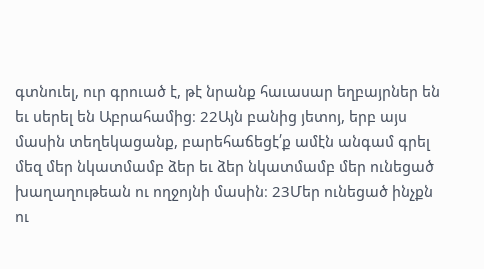գտնուել, ուր գրուած է, թէ նրանք հաւասար եղբայրներ են եւ սերել են Աբրահամից։ 22Այն բանից յետոյ, երբ այս մասին տեղեկացանք, բարեհաճեցէ՛ք ամէն անգամ գրել մեզ մեր նկատմամբ ձեր եւ ձեր նկատմամբ մեր ունեցած խաղաղութեան ու ողջոյնի մասին։ 23Մեր ունեցած ինչքն ու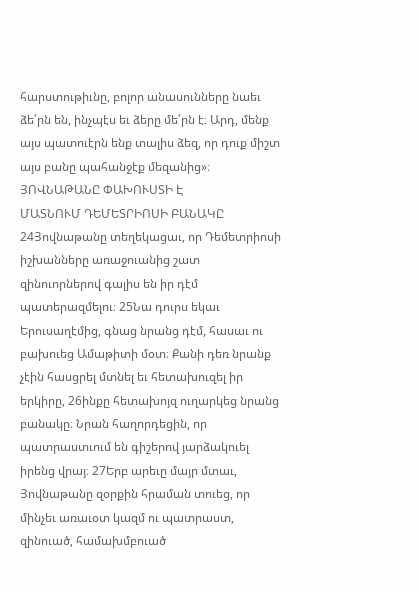հարստութիւնը, բոլոր անասունները նաեւ ձե՛րն են, ինչպէս եւ ձերը մե՛րն է։ Արդ, մենք այս պատուէրն ենք տալիս ձեզ, որ դուք միշտ այս բանը պահանջէք մեզանից»։
ՅՈՎՆԱԹԱՆԸ ՓԱԽՈՒՍՏԻ Է
ՄԱՏՆՈՒՄ ԴԵՄԵՏՐԻՈՍԻ ԲԱՆԱԿԸ
24Յովնաթանը տեղեկացաւ, որ Դեմետրիոսի իշխանները առաջուանից շատ զինուորներով գալիս են իր դէմ պատերազմելու։ 25Նա դուրս եկաւ Երուսաղէմից, գնաց նրանց դէմ, հասաւ ու բախուեց Ամաթիտի մօտ։ Քանի դեռ նրանք չէին հասցրել մտնել եւ հետախուզել իր երկիրը, 26ինքը հետախոյզ ուղարկեց նրանց բանակը։ Նրան հաղորդեցին, որ պատրաստւում են գիշերով յարձակուել իրենց վրայ։ 27Երբ արեւը մայր մտաւ, Յովնաթանը զօրքին հրաման տուեց, որ մինչեւ առաւօտ կազմ ու պատրաստ, զինուած, համախմբուած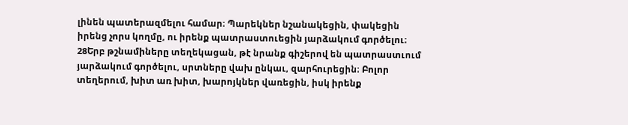լինեն պատերազմելու համար։ Պարեկներ նշանակեցին, փակեցին իրենց չորս կողմը, ու իրենք պատրաստուեցին յարձակում գործելու։ 28Երբ թշնամիները տեղեկացան, թէ նրանք գիշերով են պատրաստւում յարձակում գործելու, սրտները վախ ընկաւ, զարհուրեցին։ Բոլոր տեղերում, խիտ առ խիտ, խարոյկներ վառեցին, իսկ իրենք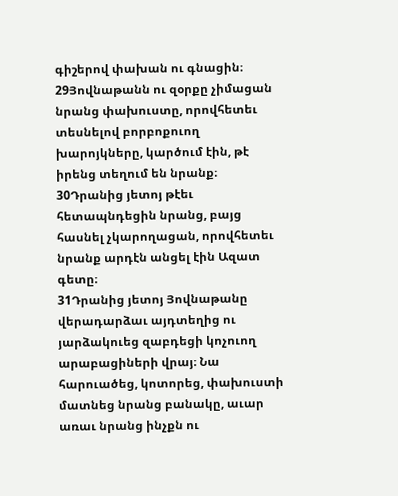գիշերով փախան ու գնացին։ 29Յովնաթանն ու զօրքը չիմացան նրանց փախուստը, որովհետեւ տեսնելով բորբոքուող խարոյկները, կարծում էին, թէ իրենց տեղում են նրանք։ 30Դրանից յետոյ թէեւ հետապնդեցին նրանց, բայց հասնել չկարողացան, որովհետեւ նրանք արդէն անցել էին Ազատ գետը։
31Դրանից յետոյ Յովնաթանը վերադարձաւ այդտեղից ու յարձակուեց զաբդեցի կոչուող արաբացիների վրայ։ Նա հարուածեց, կոտորեց, փախուստի մատնեց նրանց բանակը, աւար առաւ նրանց ինչքն ու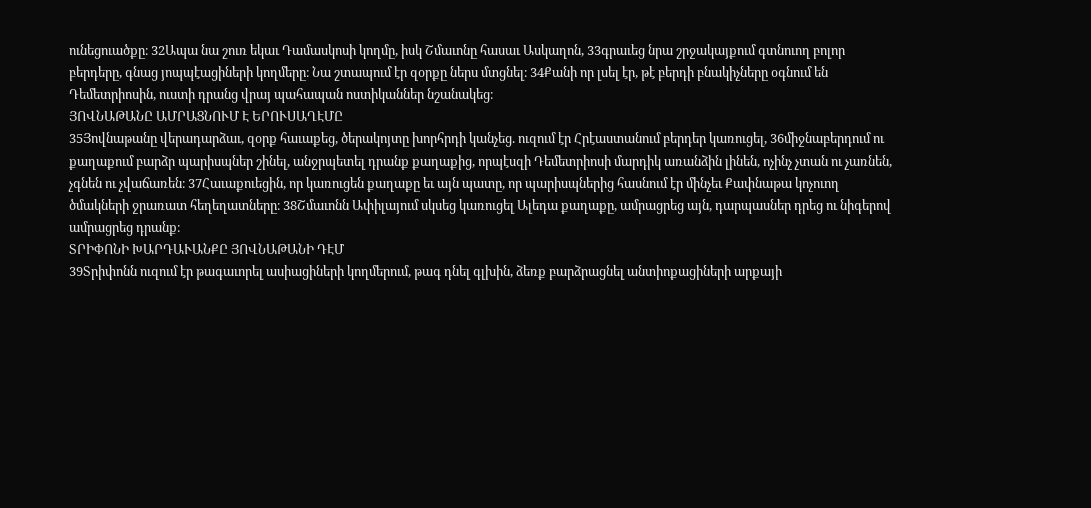ունեցուածքը։ 32Ապա նա շուռ եկաւ Դամասկոսի կողմը, իսկ Շմաւոնը հասաւ Ասկաղոն, 33գրաւեց նրա շրջակայքում գտնուող բոլոր բերդերը, գնաց յոպպէացիների կողմերը։ Նա շտապում էր զօրքը ներս մտցնել։ 34Քանի որ լսել էր, թէ բերդի բնակիչները օգնում են Դեմետրիոսին, ուստի դրանց վրայ պահապան ոստիկաններ նշանակեց։
ՅՈՎՆԱԹԱՆԸ ԱՄՐԱՑՆՈՒՄ Է ԵՐՈՒՍԱՂԷՄԸ
35Յովնաթանը վերադարձաւ, զօրք հաւաքեց, ծերակոյտը խորհրդի կանչեց. ուզում էր Հրէաստանում բերդեր կառուցել, 36միջնաբերդում ու քաղաքում բարձր պարիսպներ շինել, անջրպետել դրանք քաղաքից, որպէսզի Դեմետրիոսի մարդիկ առանձին լինեն, ոչինչ չտան ու չառնեն, չգնեն ու չվաճառեն։ 37Հաւաքուեցին, որ կառուցեն քաղաքը եւ այն պատը, որ պարիսպներից հասնում էր մինչեւ Քափնաթա կոչուող ծմակների ջրառատ հեղեղատները։ 38Շմաւոնն Ափիլայում սկսեց կառուցել Ալեդա քաղաքը, ամրացրեց այն, դարպասներ դրեց ու նիգերով ամրացրեց դրանք։
ՏՐԻՓՈՆԻ ԽԱՐԴԱՒԱՆՔԸ ՅՈՎՆԱԹԱՆԻ ԴԷՄ
39Տրիփոնն ուզում էր թագաւորել ասիացիների կողմերում, թագ դնել գլխին, ձեռք բարձրացնել անտիոքացիների արքայի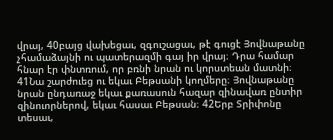վրայ, 40բայց վախեցաւ, զգուշացաւ, թէ գուցէ Յովնաթանը չհամաձայնի ու պատերազմի գայ իր վրայ։ Դրա համար հնար էր փնտռում, որ բռնի նրան ու կորստեան մատնի։ 41Նա շարժուեց ու եկաւ Բեթսանի կողմերը։ Յովնաթանը նրան ընդառաջ եկաւ քառասուն հազար զինավառ ընտիր զինուորներով, եկաւ հասաւ Բեթսան։ 42Երբ Տրիփոնը տեսաւ,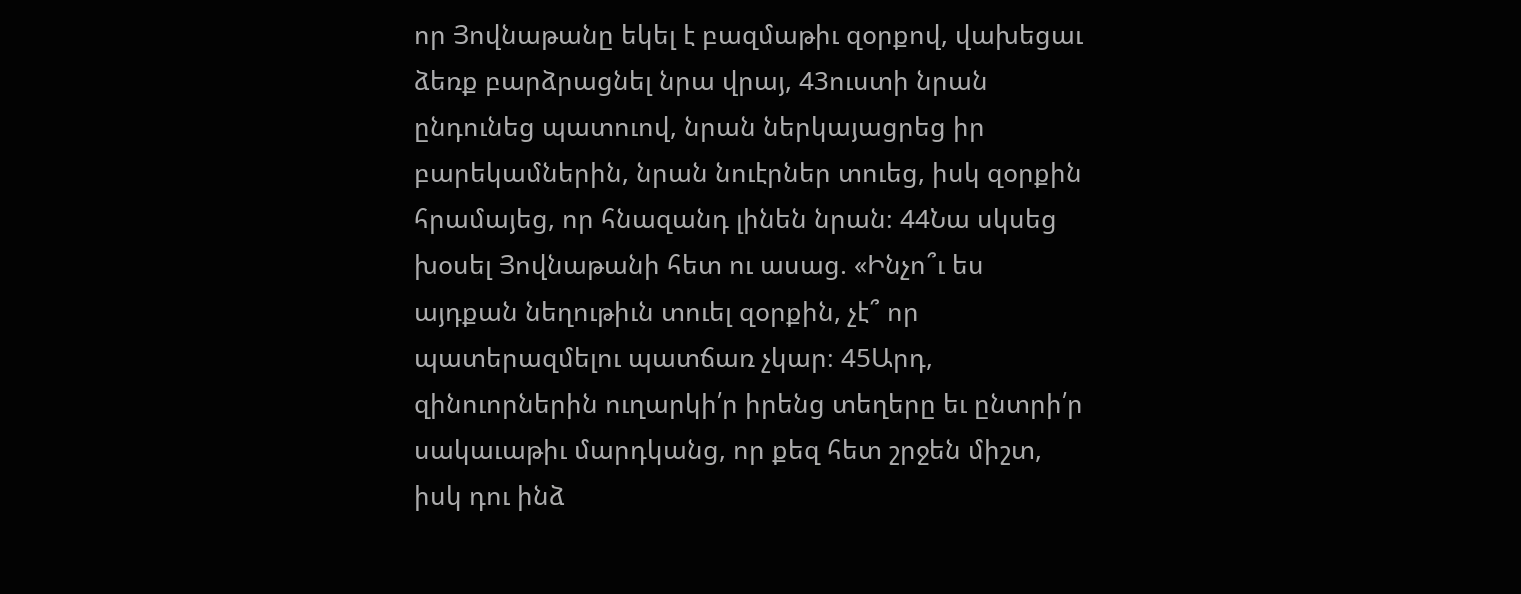որ Յովնաթանը եկել է բազմաթիւ զօրքով, վախեցաւ ձեռք բարձրացնել նրա վրայ, 43ուստի նրան ընդունեց պատուով, նրան ներկայացրեց իր բարեկամներին, նրան նուէրներ տուեց, իսկ զօրքին հրամայեց, որ հնազանդ լինեն նրան։ 44Նա սկսեց խօսել Յովնաթանի հետ ու ասաց. «Ինչո՞ւ ես այդքան նեղութիւն տուել զօրքին, չէ՞ որ պատերազմելու պատճառ չկար։ 45Արդ, զինուորներին ուղարկի՛ր իրենց տեղերը եւ ընտրի՛ր սակաւաթիւ մարդկանց, որ քեզ հետ շրջեն միշտ, իսկ դու ինձ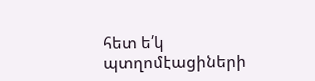հետ ե՛կ պտղոմէացիների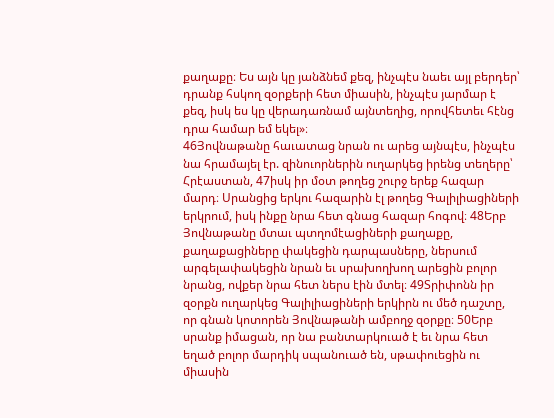քաղաքը։ Ես այն կը յանձնեմ քեզ, ինչպէս նաեւ այլ բերդեր՝ դրանք հսկող զօրքերի հետ միասին, ինչպէս յարմար է քեզ, իսկ ես կը վերադառնամ այնտեղից, որովհետեւ հէնց դրա համար եմ եկել»։
46Յովնաթանը հաւատաց նրան ու արեց այնպէս, ինչպէս նա հրամայել էր. զինուորներին ուղարկեց իրենց տեղերը՝ Հրէաստան, 47իսկ իր մօտ թողեց շուրջ երեք հազար մարդ։ Սրանցից երկու հազարին էլ թողեց Գալիլիացիների երկրում, իսկ ինքը նրա հետ գնաց հազար հոգով։ 48Երբ Յովնաթանը մտաւ պտղոմէացիների քաղաքը, քաղաքացիները փակեցին դարպասները, ներսում արգելափակեցին նրան եւ սրախողխող արեցին բոլոր նրանց, ովքեր նրա հետ ներս էին մտել։ 49Տրիփոնն իր զօրքն ուղարկեց Գալիլիացիների երկիրն ու մեծ դաշտը, որ գնան կոտորեն Յովնաթանի ամբողջ զօրքը։ 50Երբ սրանք իմացան, որ նա բանտարկուած է եւ նրա հետ եղած բոլոր մարդիկ սպանուած են, սթափուեցին ու միասին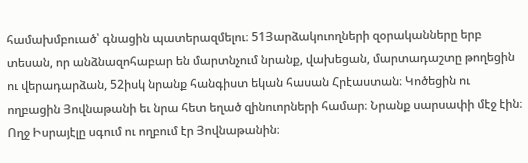համախմբուած՝ գնացին պատերազմելու։ 51Յարձակուողների զօրականները երբ տեսան, որ անձնազոհաբար են մարտնչում նրանք, վախեցան, մարտադաշտը թողեցին ու վերադարձան, 52իսկ նրանք հանգիստ եկան հասան Հրէաստան։ Կոծեցին ու ողբացին Յովնաթանի եւ նրա հետ եղած զինուորների համար։ Նրանք սարսափի մէջ էին։ Ողջ Իսրայէլը սգում ու ողբում էր Յովնաթանին։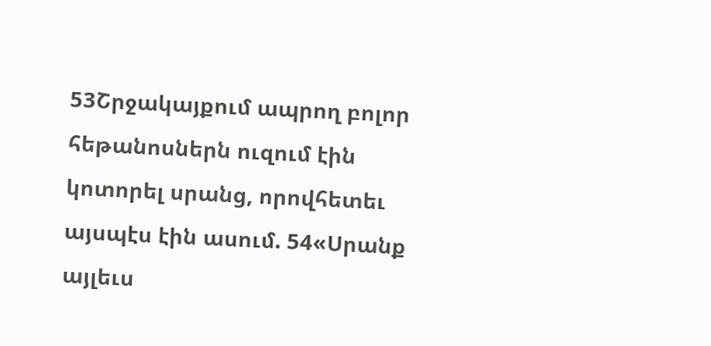53Շրջակայքում ապրող բոլոր հեթանոսներն ուզում էին կոտորել սրանց, որովհետեւ այսպէս էին ասում. 54«Սրանք այլեւս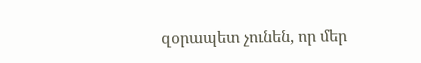զօրապետ չունեն, որ մեր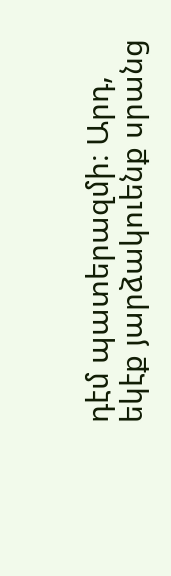դէմ պատերազմի։ Արդ, եկէք յարձակուենք սրանց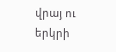վրայ ու երկրի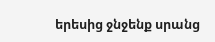երեսից ջնջենք սրանց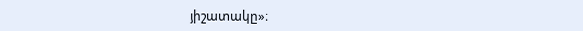յիշատակը»։